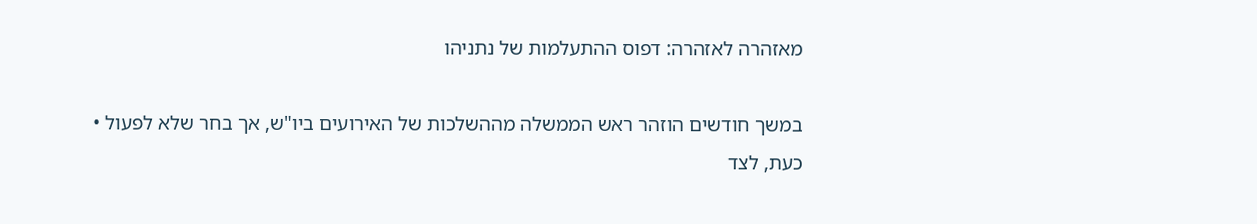מאזהרה לאזהרה: דפוס ההתעלמות של נתניהו

במשך חודשים הוזהר ראש הממשלה מההשלכות של האירועים ביו"ש, אך בחר שלא לפעול • כעת, לצד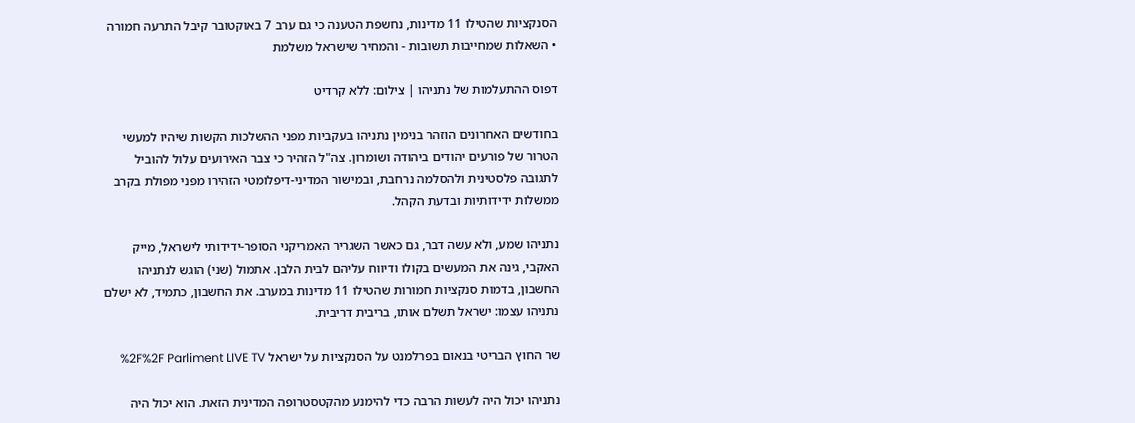הסנקציות שהטילו 11 מדינות, נחשפת הטענה כי גם ערב 7 באוקטובר קיבל התרעה חמורה • השאלות שמחייבות תשובות - והמחיר שישראל משלמת

דפוס ההתעלמות של נתניהו | צילום: ללא קרדיט

בחודשים האחרונים הוזהר בנימין נתניהו בעקביות מפני ההשלכות הקשות שיהיו למעשי הטרור של פורעים יהודים ביהודה ושומרון. צה"ל הזהיר כי צבר האירועים עלול להוביל לתגובה פלסטינית ולהסלמה נרחבת, ובמישור המדיני-דיפלומטי הזהירו מפני מפולת בקרב ממשלות ידידותיות ובדעת הקהל.

נתניהו שמע, ולא עשה דבר, גם כאשר השגריר האמריקני הסופר-ידידותי לישראל, מייק האקבי, גינה את המעשים בקולו ודיווח עליהם לבית הלבן. אתמול (שני) הוגש לנתניהו החשבון, בדמות סנקציות חמורות שהטילו 11 מדינות במערב. את החשבון, כתמיד, לא ישלם נתניהו עצמו: ישראל תשלם אותו, בריבית דריבית.

שר החוץ הבריטי בנאום בפרלמנט על הסנקציות על ישראל %2F%2F Parliment LIVE TV

נתניהו יכול היה לעשות הרבה כדי להימנע מהקטסטרופה המדינית הזאת. הוא יכול היה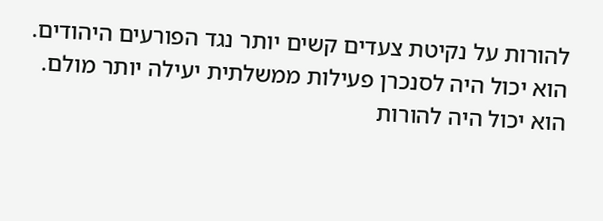להורות על נקיטת צעדים קשים יותר נגד הפורעים היהודים. הוא יכול היה לסנכרן פעילות ממשלתית יעילה יותר מולם. הוא יכול היה להורות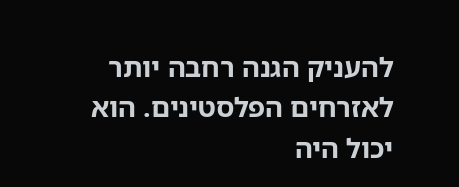להעניק הגנה רחבה יותר לאזרחים הפלסטינים. הוא יכול היה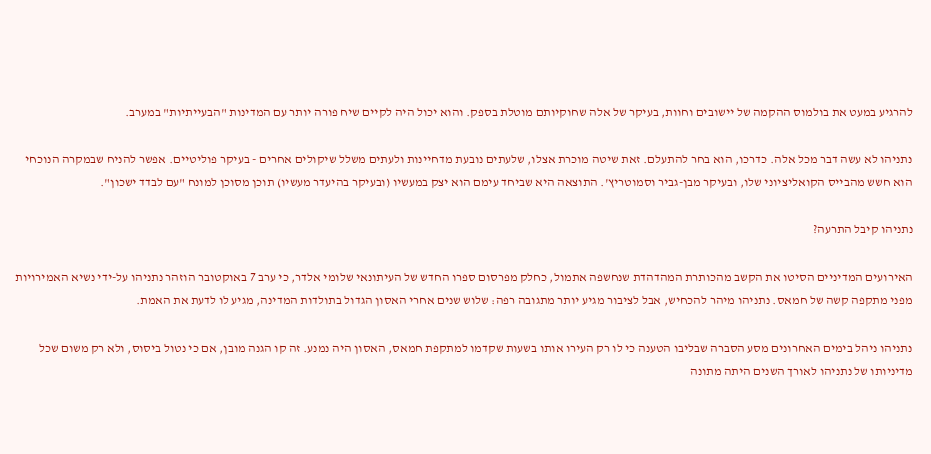להרגיע במעט את בולמוס ההקמה של יישובים וחוות, בעיקר של אלה שחוקיותם מוטלת בספק. והוא יכול היה לקיים שיח פורה יותר עם המדינות "הבעייתיות" במערב.

נתניהו לא עשה דבר מכל אלה. כדרכו, הוא בחר להתעלם. זאת שיטה מוכרת אצלו, שלעתים נובעת מדחיינות ולעתים משלל שיקולים אחרים - בעיקר פוליטיים. אפשר להניח שבמקרה הנוכחי הוא חשש מהבייס הקואליציוני שלו, ובעיקר מבן-גביר וסמוטריץ'. התוצאה היא שביחד עימם הוא יצק במעשיו (ובעיקר בהיעדר מעשיו) תוכן מסוכן למונח "עם לבדד ישכון".

נתניהו קיבל התרעה?

האירועים המדיניים הסיטו את הקשב מהכותרת המהדהדת שנחשפה אתמול, כחלק מפרסום ספרו החדש של העיתונאי שלומי אלדר, כי ערב 7 באוקטובר הוזהר נתניהו על-ידי נשיא האמירויות מפני מתקפה קשה של חמאס. נתניהו מיהר להכחיש, אבל לציבור מגיע יותר מתגובה רפה: שלוש שנים אחרי האסון הגדול בתולדות המדינה, מגיע לו לדעת את האמת.

נתניהו ניהל בימים האחרונים מסע הסברה שבליבו הטענה כי לו רק העירו אותו בשעות שקדמו למתקפת חמאס, האסון היה נמנע. זה קו הגנה מובן, אם כי נטול ביסוס, ולא רק משום שכל מדיניותו של נתניהו לאורך השנים היתה מתונה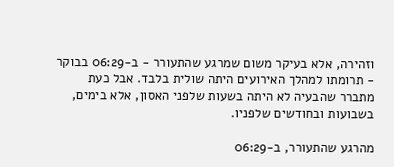וזהירה, אלא בעיקר משום שמרגע שהתעורר - ב-06:29 בבוקר - תרומתו למהלך האירועים היתה שולית בלבד. אבל כעת מתברר שהבעיה לא היתה בשעות שלפני האסון, אלא בימים, בשבועות ובחודשים שלפניו.

מהרגע שהתעורר, ב-06:29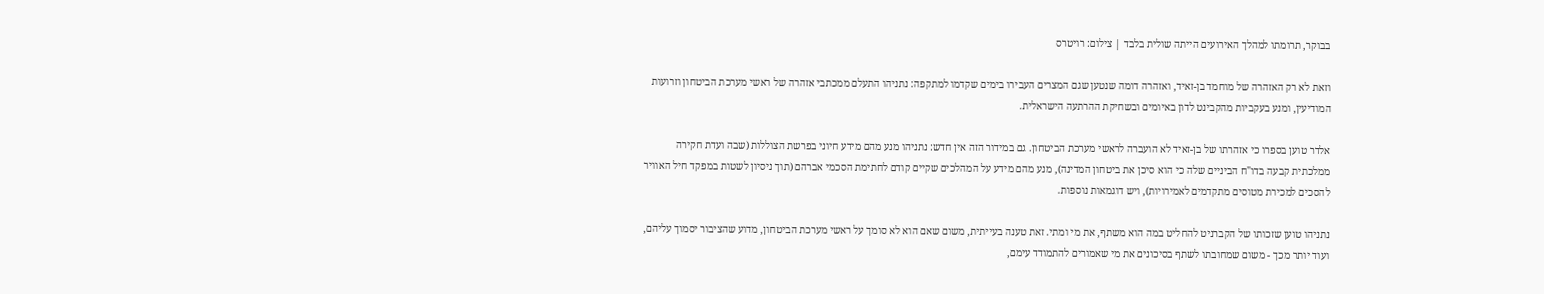בבוקר, תרומתו למהלך האירועים הייתה שולית בלבד | צילום: רויטרס

וזאת לא רק האזהרה של מוחמד בן-זאיד, ואזהרה דומה שנטען שגם המצרים העבירו בימים שקדמו למתקפה: נתניהו התעלם ממכתבי אזהרה של ראשי מערכת הביטחון וזרועות המודיעין, ומנע בעקביות מהקבינט לדון באיומים ובשחיקת ההרתעה הישראלית.

אלדר טוען בספרו כי אזהרתו של בן-זאיד לא הועברה לראשי מערכת הביטחון. גם במידור הזה אין חדש: נתניהו מנע מהם מידע חיוני בפרשת הצוללות (שבה ועדת חקירה ממלכתית קבעה בדו"ח הביניים שלה כי הוא סיכן את ביטחון המדינה), מנע מהם מידע על המהלכים שקיים קודם לחתימת הסכמי אברהם (תוך ניסיון לשטות במפקד חיל האוויר להסכים למכירת מטוסים מתקדמים לאמירויות), ויש דוגמאות נוספות.

נתניהו טוען שזכותו של הקברניט להחליט במה הוא משתף, את מי ומתי. זאת טענה בעייתית, משום שאם הוא לא סומך על ראשי מערכת הביטחון, מדוע שהציבור יסמוך עליהם, ועוד יותר מכך - משום שמחובתו לשתף בסיכונים את מי שאמורים להתמודד עימם,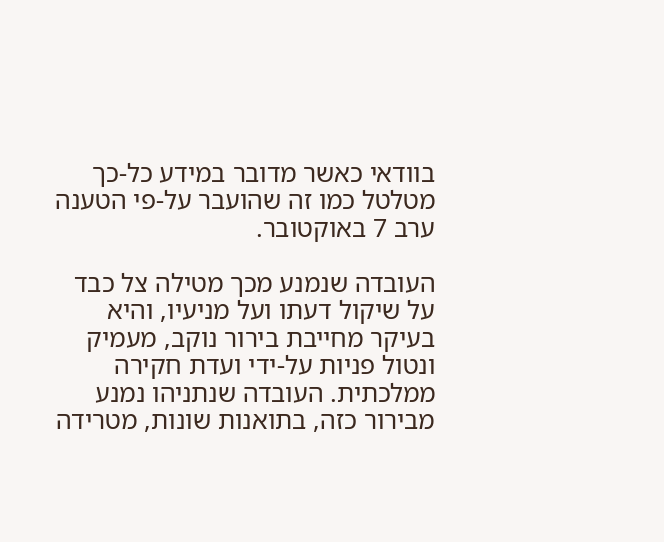בוודאי כאשר מדובר במידע כל-כך מטלטל כמו זה שהועבר על-פי הטענה ערב 7 באוקטובר.

העובדה שנמנע מכך מטילה צל כבד על שיקול דעתו ועל מניעיו, והיא בעיקר מחייבת בירור נוקב, מעמיק ונטול פניות על-ידי ועדת חקירה ממלכתית. העובדה שנתניהו נמנע מבירור כזה, בתואנות שונות, מטרידה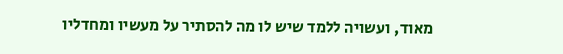מאוד, ועשויה ללמד שיש לו מה להסתיר על מעשיו ומחדליו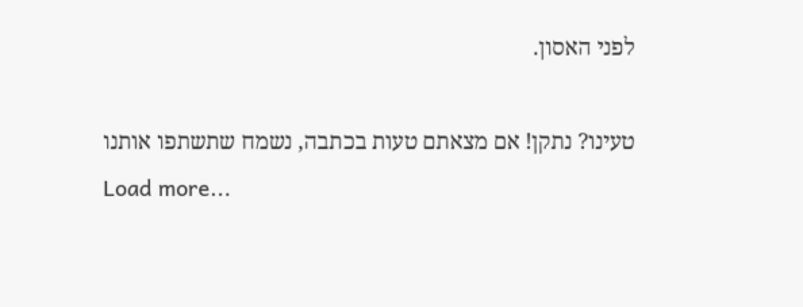לפני האסון.

טעינו? נתקן! אם מצאתם טעות בכתבה, נשמח שתשתפו אותנו
Load more...